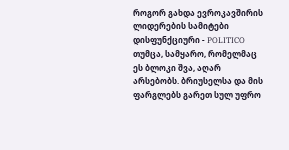როგორ გახდა ევროკავშირის ლიდერების სამიტები დისფუნქციური - POLITICO
თუმცა, სამყარო, რომელმაც
ეს ბლოკი შვა, აღარ
არსებობს. ბრიუსელსა და მის
ფარგლებს გარეთ სულ უფრო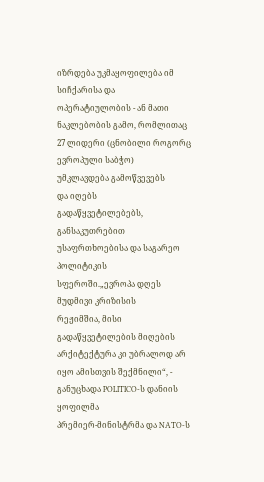იზრდება უკმაყოფილება იმ
სიჩქარისა და
ოპერატიულობის - ან მათი
ნაკლებობის გამო, რომლითაც
27 ლიდერი (ცნობილი როგორც
ევროპული საბჭო)
უმკლავდება გამოწვევებს
და იღებს
გადაწყვეტილებებს,
განსაკუთრებით
უსაფრთხოებისა და საგარეო
პოლიტიკის
სფეროში.„ევროპა დღეს
მუდმივი კრიზისის
რეჟიმშია, მისი
გადაწყვეტილების მიღების
არქიტექტურა კი უბრალოდ არ
იყო ამისთვის შექმნილი“, -
განუცხადა POLITICO-ს დანიის
ყოფილმა
პრემიერ-მინისტრმა და NATO-ს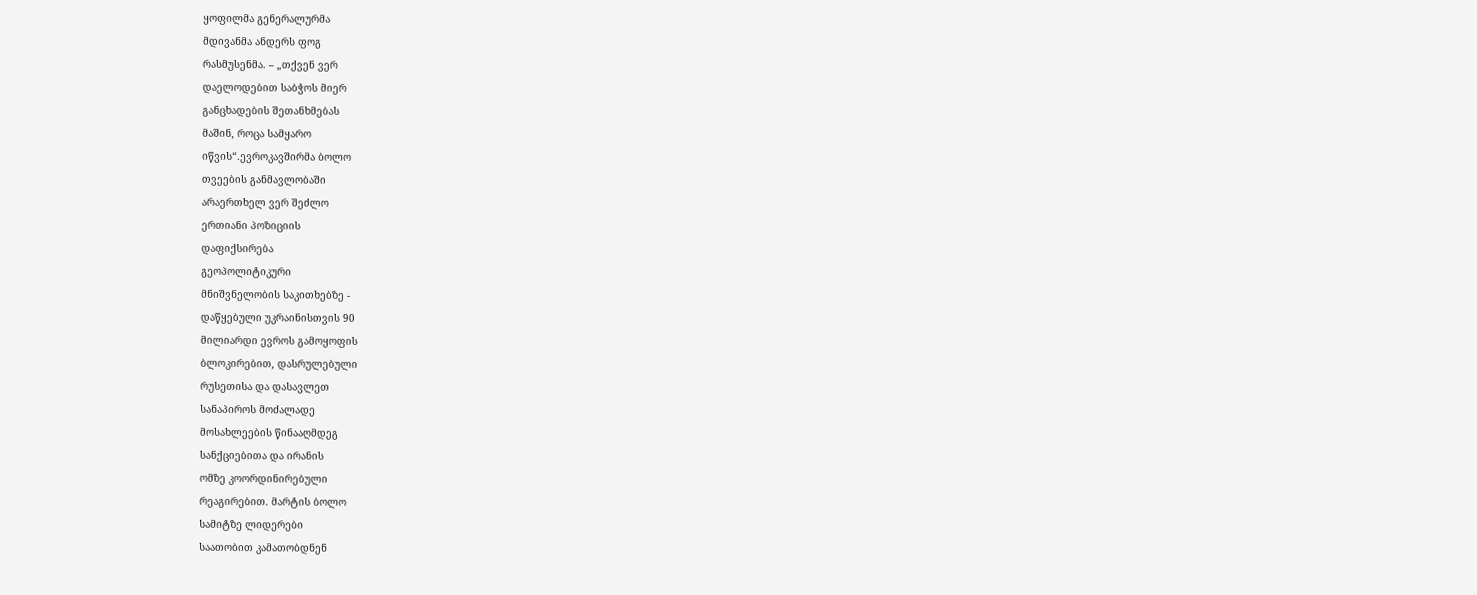ყოფილმა გენერალურმა
მდივანმა ანდერს ფოგ
რასმუსენმა. – „თქვენ ვერ
დაელოდებით საბჭოს მიერ
განცხადების შეთანხმებას
მაშინ, როცა სამყარო
იწვის“.ევროკავშირმა ბოლო
თვეების განმავლობაში
არაერთხელ ვერ შეძლო
ერთიანი პოზიციის
დაფიქსირება
გეოპოლიტიკური
მნიშვნელობის საკითხებზე -
დაწყებული უკრაინისთვის 90
მილიარდი ევროს გამოყოფის
ბლოკირებით, დასრულებული
რუსეთისა და დასავლეთ
სანაპიროს მოძალადე
მოსახლეების წინააღმდეგ
სანქციებითა და ირანის
ომზე კოორდინირებული
რეაგირებით. მარტის ბოლო
სამიტზე ლიდერები
საათობით კამათობდნენ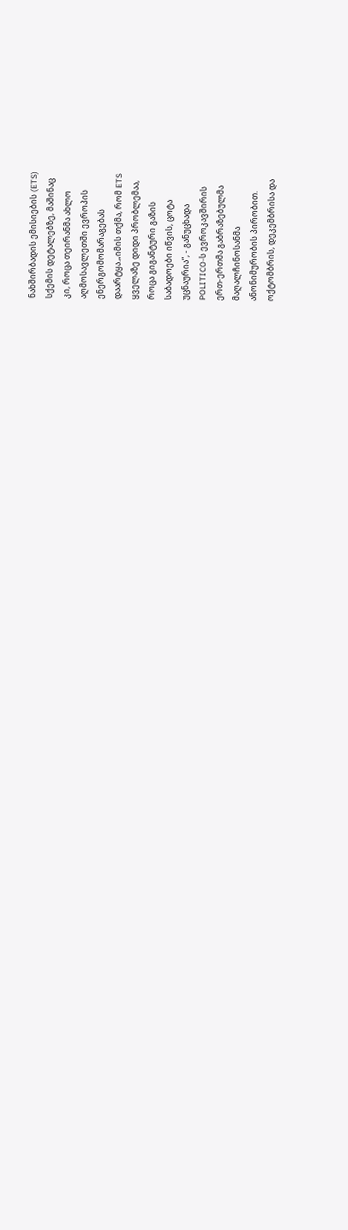ნახშირბადის ემისიების (ETS)
სქემის დეტალებზე, მაშინაც
კი, როცა თეირანმა ახლო
აღმოსავლეთში ევროპის
ენერგომომარაგებას
დაარტყა.„იმის თქმა, რომ ETS
ყველაზე დიდი პრობლემაა,
როცა გიგანტური გაზის
საბადოები იწვის, ცოტა
უცნაურია“, - განუცხადა
POLITICO-ს ევროკავშირის
ერთ-ერთმა გაბრაზებულმა
მაღალჩინოსანმა
ანონიმურობის პირობით.
ოქტომბრის, დეკემბრისა და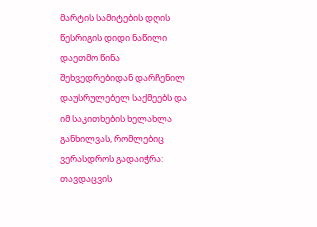მარტის სამიტების დღის
წესრიგის დიდი ნაწილი
დაეთმო წინა
შეხვედრებიდან დარჩენილ
დაუსრულებელ საქმეებს და
იმ საკითხების ხელახლა
განხილვას, რომლებიც
ვერასდროს გადაიჭრა:
თავდაცვის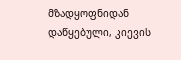მზადყოფნიდან
დაწყებული, კიევის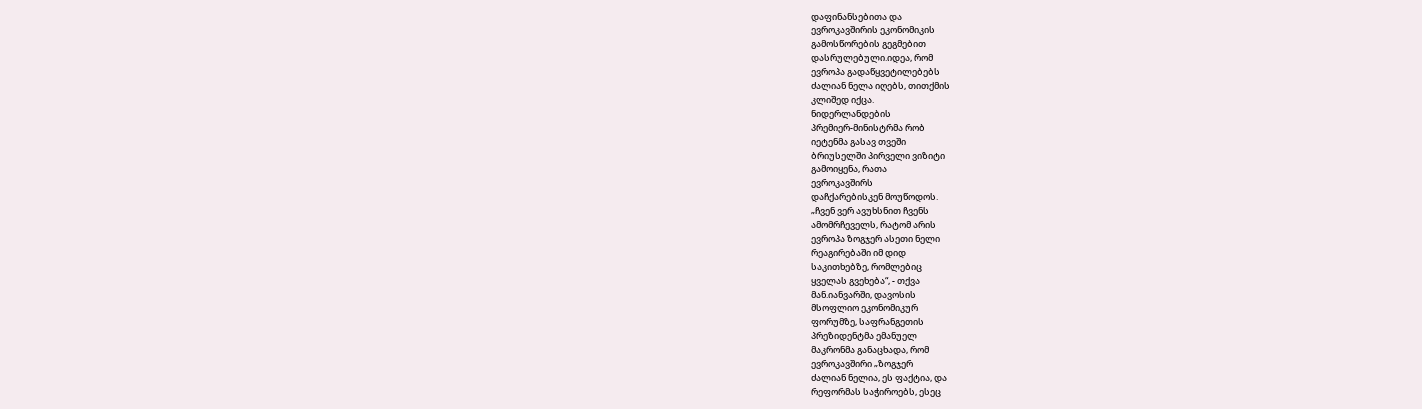დაფინანსებითა და
ევროკავშირის ეკონომიკის
გამოსწორების გეგმებით
დასრულებული.იდეა, რომ
ევროპა გადაწყვეტილებებს
ძალიან ნელა იღებს, თითქმის
კლიშედ იქცა.
ნიდერლანდების
პრემიერ-მინისტრმა რობ
იეტენმა გასავ თვეში
ბრიუსელში პირველი ვიზიტი
გამოიყენა, რათა
ევროკავშირს
დაჩქარებისკენ მოუწოდოს.
„ჩვენ ვერ ავუხსნით ჩვენს
ამომრჩეველს, რატომ არის
ევროპა ზოგჯერ ასეთი ნელი
რეაგირებაში იმ დიდ
საკითხებზე, რომლებიც
ყველას გვეხება“, - თქვა
მან.იანვარში, დავოსის
მსოფლიო ეკონომიკურ
ფორუმზე, საფრანგეთის
პრეზიდენტმა ემანუელ
მაკრონმა განაცხადა, რომ
ევროკავშირი „ზოგჯერ
ძალიან ნელია, ეს ფაქტია, და
რეფორმას საჭიროებს, ესეც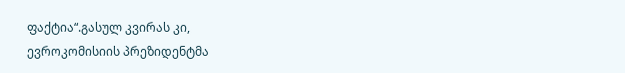ფაქტია“.გასულ კვირას კი,
ევროკომისიის პრეზიდენტმა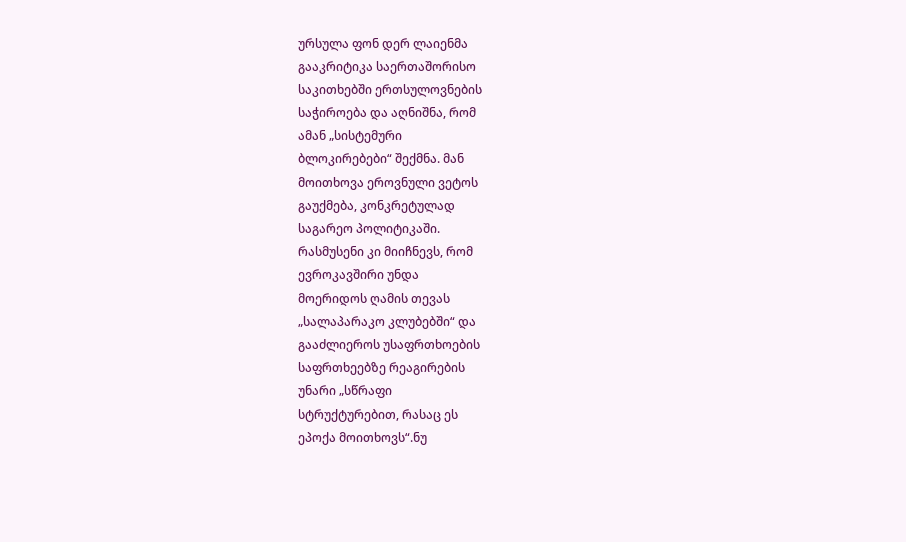ურსულა ფონ დერ ლაიენმა
გააკრიტიკა საერთაშორისო
საკითხებში ერთსულოვნების
საჭიროება და აღნიშნა, რომ
ამან „სისტემური
ბლოკირებები“ შექმნა. მან
მოითხოვა ეროვნული ვეტოს
გაუქმება, კონკრეტულად
საგარეო პოლიტიკაში.
რასმუსენი კი მიიჩნევს, რომ
ევროკავშირი უნდა
მოერიდოს ღამის თევას
„სალაპარაკო კლუბებში“ და
გააძლიეროს უსაფრთხოების
საფრთხეებზე რეაგირების
უნარი „სწრაფი
სტრუქტურებით, რასაც ეს
ეპოქა მოითხოვს“.ნუ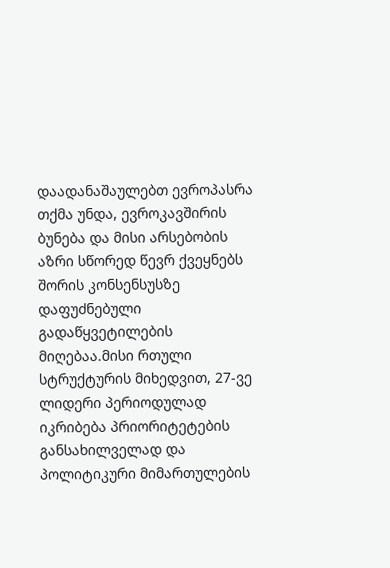დაადანაშაულებთ ევროპასრა
თქმა უნდა, ევროკავშირის
ბუნება და მისი არსებობის
აზრი სწორედ წევრ ქვეყნებს
შორის კონსენსუსზე
დაფუძნებული
გადაწყვეტილების
მიღებაა.მისი რთული
სტრუქტურის მიხედვით, 27-ვე
ლიდერი პერიოდულად
იკრიბება პრიორიტეტების
განსახილველად და
პოლიტიკური მიმართულების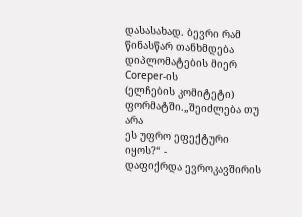დასასახად. ბევრი რამ
წინასწარ თანხმდება
დიპლომატების მიერ Coreper-ის
(ელჩების კომიტეტი)
ფორმატში.„შეიძლება თუ არა
ეს უფრო ეფექტური იყოს?“ -
დაფიქრდა ევროკავშირის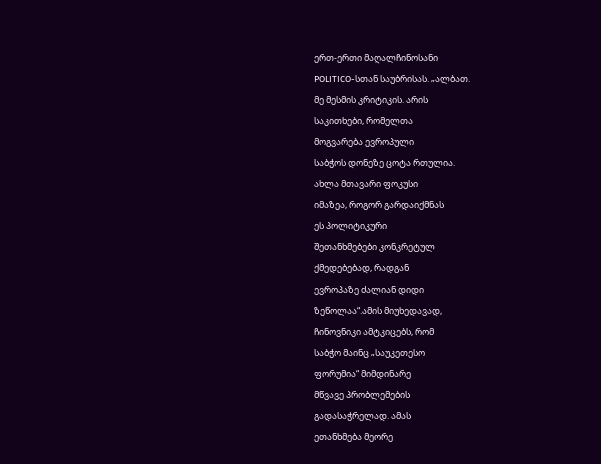ერთ-ერთი მაღალჩინოსანი
POLITICO-სთან საუბრისას. „ალბათ.
მე მესმის კრიტიკის. არის
საკითხები, რომელთა
მოგვარება ევროპული
საბჭოს დონეზე ცოტა რთულია.
ახლა მთავარი ფოკუსი
იმაზეა, როგორ გარდაიქმნას
ეს პოლიტიკური
შეთანხმებები კონკრეტულ
ქმედებებად, რადგან
ევროპაზე ძალიან დიდი
ზეწოლაა“.ამის მიუხედავად,
ჩინოვნიკი ამტკიცებს, რომ
საბჭო მაინც „საუკეთესო
ფორუმია“ მიმდინარე
მწვავე პრობლემების
გადასაჭრელად. ამას
ეთანხმება მეორე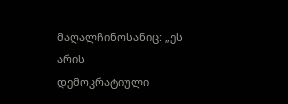მაღალჩინოსანიც: „ეს არის
დემოკრატიული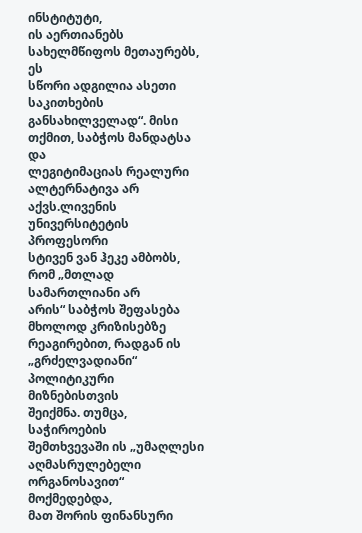ინსტიტუტი,
ის აერთიანებს
სახელმწიფოს მეთაურებს, ეს
სწორი ადგილია ასეთი
საკითხების
განსახილველად“. მისი
თქმით, საბჭოს მანდატსა და
ლეგიტიმაციას რეალური
ალტერნატივა არ
აქვს.ლივენის
უნივერსიტეტის პროფესორი
სტივენ ვან ჰეკე ამბობს,
რომ „მთლად სამართლიანი არ
არის“ საბჭოს შეფასება
მხოლოდ კრიზისებზე
რეაგირებით, რადგან ის
„გრძელვადიანი“
პოლიტიკური მიზნებისთვის
შეიქმნა. თუმცა, საჭიროების
შემთხვევაში ის „უმაღლესი
აღმასრულებელი
ორგანოსავით“ მოქმედებდა,
მათ შორის ფინანსური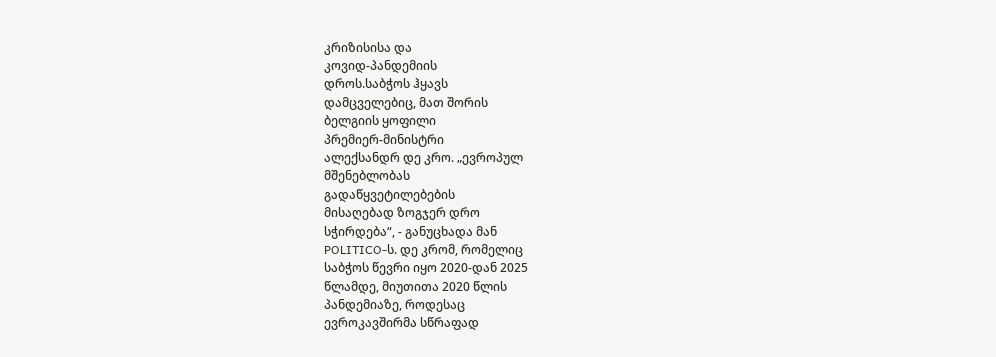კრიზისისა და
კოვიდ-პანდემიის
დროს.საბჭოს ჰყავს
დამცველებიც, მათ შორის
ბელგიის ყოფილი
პრემიერ-მინისტრი
ალექსანდრ დე კრო. „ევროპულ
მშენებლობას
გადაწყვეტილებების
მისაღებად ზოგჯერ დრო
სჭირდება“, - განუცხადა მან
POLITICO-ს. დე კრომ, რომელიც
საბჭოს წევრი იყო 2020-დან 2025
წლამდე, მიუთითა 2020 წლის
პანდემიაზე, როდესაც
ევროკავშირმა სწრაფად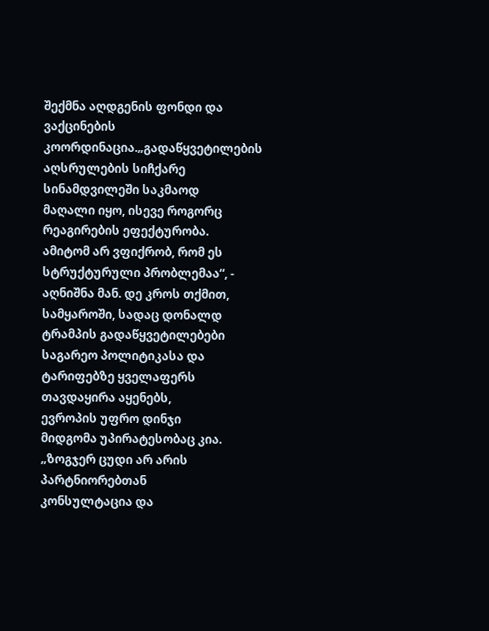შექმნა აღდგენის ფონდი და
ვაქცინების
კოორდინაცია.„გადაწყვეტილების
აღსრულების სიჩქარე
სინამდვილეში საკმაოდ
მაღალი იყო, ისევე როგორც
რეაგირების ეფექტურობა.
ამიტომ არ ვფიქრობ, რომ ეს
სტრუქტურული პრობლემაა“, -
აღნიშნა მან. დე კროს თქმით,
სამყაროში, სადაც დონალდ
ტრამპის გადაწყვეტილებები
საგარეო პოლიტიკასა და
ტარიფებზე ყველაფერს
თავდაყირა აყენებს,
ევროპის უფრო დინჯი
მიდგომა უპირატესობაც კია.
„ზოგჯერ ცუდი არ არის
პარტნიორებთან
კონსულტაცია და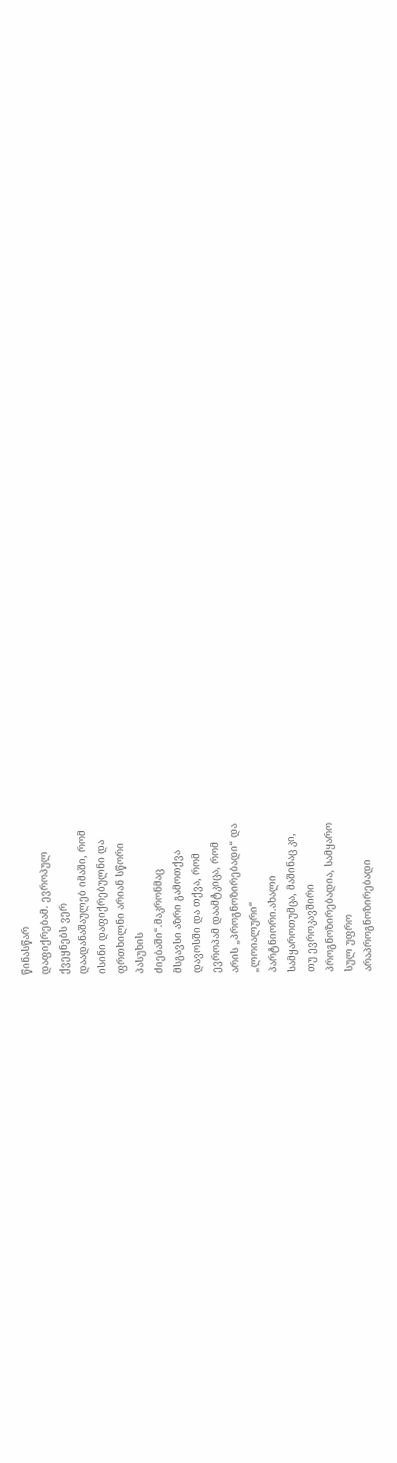წინასწარ
დაფიქრებამ. ევროპულ
ქვეყნებს ვერ
დაადანაშაულებ იმაში, რომ
ისინი დაფიქრებულნი და
ფრთხილნი არიან სწორი
პასუხის
ძიებაში“.მაკრონმაც
მსგავსი აზრი გამოთქვა
დავოსში და თქვა, რომ
ევროპამ დაამტკიცა, რომ
არის „პროგნოზირებადი“ და
„ლოიალური“
პარტნიორი.ახალი
სამყაროთუმცა, მაშინაც კი,
თუ ევროკავშირი
პროგნოზირებადია, სამყარო
სულ უფრო
არაპროგნოზირებადი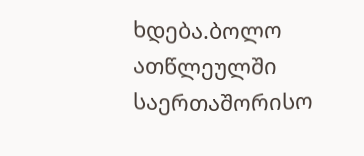ხდება.ბოლო ათწლეულში
საერთაშორისო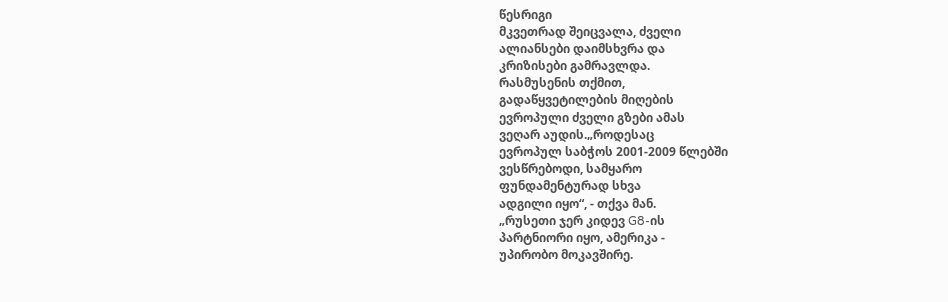წესრიგი
მკვეთრად შეიცვალა, ძველი
ალიანსები დაიმსხვრა და
კრიზისები გამრავლდა.
რასმუსენის თქმით,
გადაწყვეტილების მიღების
ევროპული ძველი გზები ამას
ვეღარ აუდის.„როდესაც
ევროპულ საბჭოს 2001-2009 წლებში
ვესწრებოდი, სამყარო
ფუნდამენტურად სხვა
ადგილი იყო“, - თქვა მან.
„რუსეთი ჯერ კიდევ G8-ის
პარტნიორი იყო, ამერიკა -
უპირობო მოკავშირე.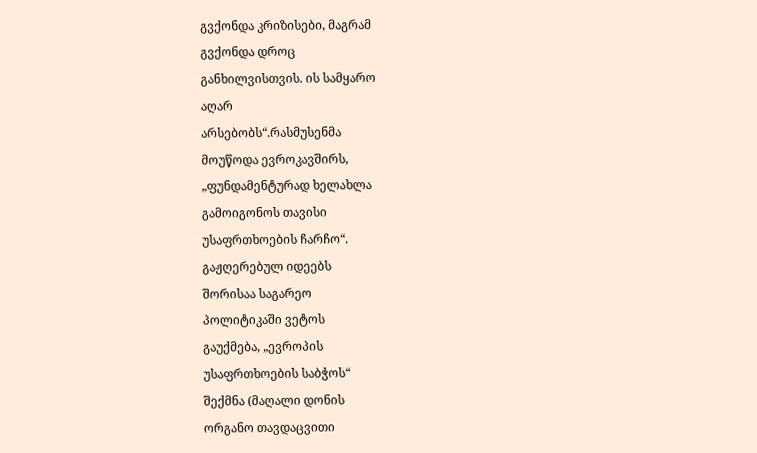გვქონდა კრიზისები, მაგრამ
გვქონდა დროც
განხილვისთვის. ის სამყარო
აღარ
არსებობს“.რასმუსენმა
მოუწოდა ევროკავშირს,
„ფუნდამენტურად ხელახლა
გამოიგონოს თავისი
უსაფრთხოების ჩარჩო“.
გაჟღერებულ იდეებს
შორისაა საგარეო
პოლიტიკაში ვეტოს
გაუქმება, „ევროპის
უსაფრთხოების საბჭოს“
შექმნა (მაღალი დონის
ორგანო თავდაცვითი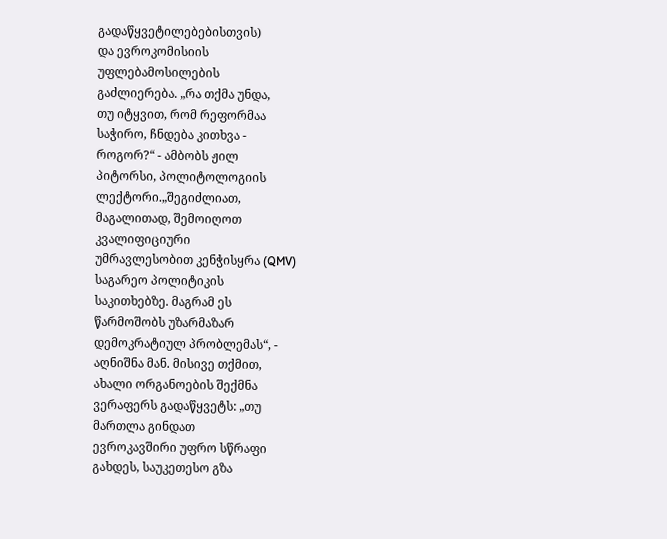გადაწყვეტილებებისთვის)
და ევროკომისიის
უფლებამოსილების
გაძლიერება. „რა თქმა უნდა,
თუ იტყვით, რომ რეფორმაა
საჭირო, ჩნდება კითხვა -
როგორ?“ - ამბობს ჟილ
პიტორსი, პოლიტოლოგიის
ლექტორი.„შეგიძლიათ,
მაგალითად, შემოიღოთ
კვალიფიციური
უმრავლესობით კენჭისყრა (QMV)
საგარეო პოლიტიკის
საკითხებზე. მაგრამ ეს
წარმოშობს უზარმაზარ
დემოკრატიულ პრობლემას“, -
აღნიშნა მან. მისივე თქმით,
ახალი ორგანოების შექმნა
ვერაფერს გადაწყვეტს: „თუ
მართლა გინდათ
ევროკავშირი უფრო სწრაფი
გახდეს, საუკეთესო გზა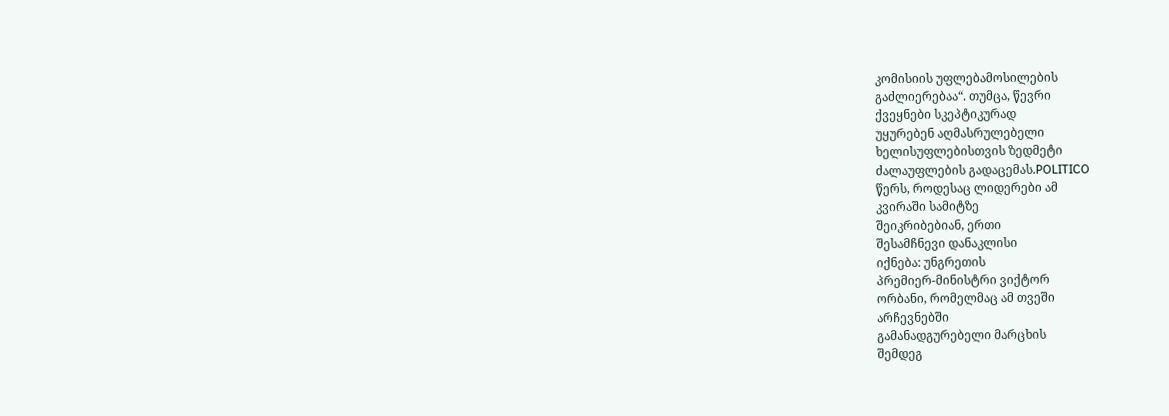კომისიის უფლებამოსილების
გაძლიერებაა“. თუმცა, წევრი
ქვეყნები სკეპტიკურად
უყურებენ აღმასრულებელი
ხელისუფლებისთვის ზედმეტი
ძალაუფლების გადაცემას.POLITICO
წერს, როდესაც ლიდერები ამ
კვირაში სამიტზე
შეიკრიბებიან, ერთი
შესამჩნევი დანაკლისი
იქნება: უნგრეთის
პრემიერ-მინისტრი ვიქტორ
ორბანი, რომელმაც ამ თვეში
არჩევნებში
გამანადგურებელი მარცხის
შემდეგ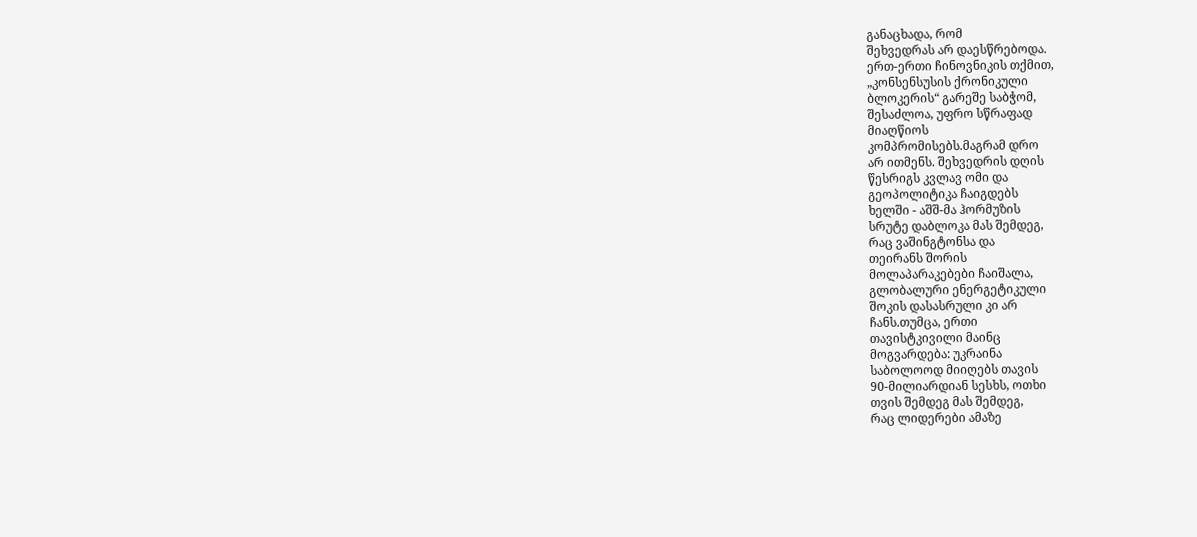განაცხადა, რომ
შეხვედრას არ დაესწრებოდა.
ერთ-ერთი ჩინოვნიკის თქმით,
„კონსენსუსის ქრონიკული
ბლოკერის“ გარეშე საბჭომ,
შესაძლოა, უფრო სწრაფად
მიაღწიოს
კომპრომისებს.მაგრამ დრო
არ ითმენს. შეხვედრის დღის
წესრიგს კვლავ ომი და
გეოპოლიტიკა ჩაიგდებს
ხელში - აშშ-მა ჰორმუზის
სრუტე დაბლოკა მას შემდეგ,
რაც ვაშინგტონსა და
თეირანს შორის
მოლაპარაკებები ჩაიშალა,
გლობალური ენერგეტიკული
შოკის დასასრული კი არ
ჩანს.თუმცა, ერთი
თავისტკივილი მაინც
მოგვარდება: უკრაინა
საბოლოოდ მიიღებს თავის
90-მილიარდიან სესხს, ოთხი
თვის შემდეგ მას შემდეგ,
რაც ლიდერები ამაზე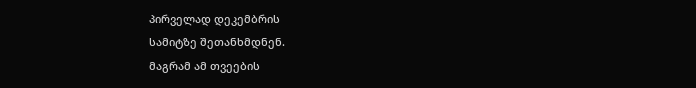პირველად დეკემბრის
სამიტზე შეთანხმდნენ.
მაგრამ ამ თვეების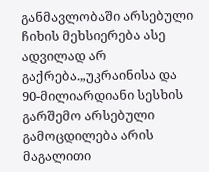განმავლობაში არსებული
ჩიხის მეხსიერება ასე
ადვილად არ
გაქრება.„უკრაინისა და
90-მილიარდიანი სესხის
გარშემო არსებული
გამოცდილება არის
მაგალითი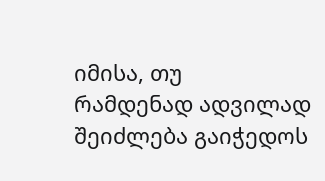იმისა, თუ
რამდენად ადვილად
შეიძლება გაიჭედოს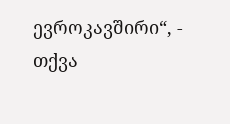ევროკავშირი“, - თქვა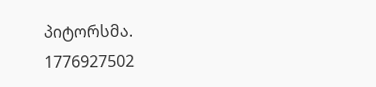პიტორსმა.
1776927502